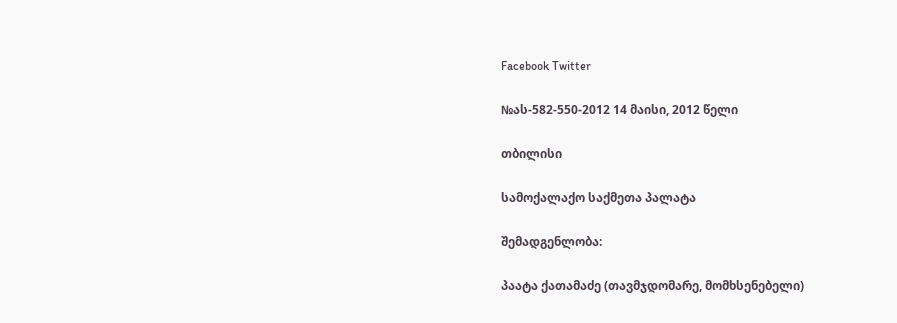Facebook Twitter

№ას-582-550-2012 14 მაისი, 2012 წელი

თბილისი

სამოქალაქო საქმეთა პალატა

შემადგენლობა:

პაატა ქათამაძე (თავმჯდომარე, მომხსენებელი)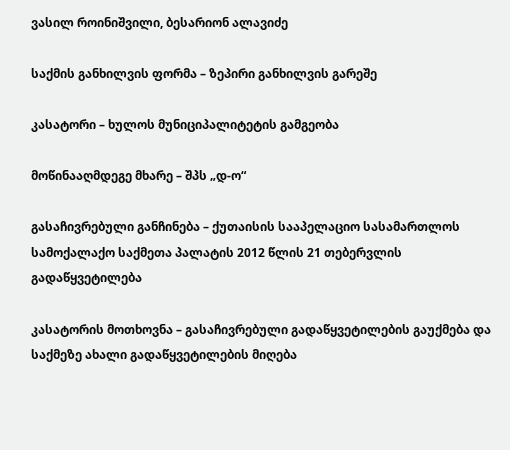ვასილ როინიშვილი, ბესარიონ ალავიძე

საქმის განხილვის ფორმა – ზეპირი განხილვის გარეშე

კასატორი – ხულოს მუნიციპალიტეტის გამგეობა

მოწინააღმდეგე მხარე – შპს „დ-ო“

გასაჩივრებული განჩინება – ქუთაისის სააპელაციო სასამართლოს სამოქალაქო საქმეთა პალატის 2012 წლის 21 თებერვლის გადაწყვეტილება

კასატორის მოთხოვნა – გასაჩივრებული გადაწყვეტილების გაუქმება და საქმეზე ახალი გადაწყვეტილების მიღება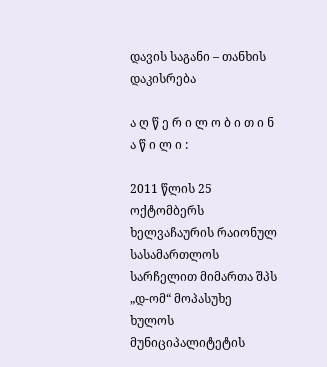დავის საგანი – თანხის დაკისრება

ა ღ წ ე რ ი ლ ო ბ ი თ ი ნ ა წ ი ლ ი :

2011 წლის 25 ოქტომბერს ხელვაჩაურის რაიონულ სასამართლოს სარჩელით მიმართა შპს „დ-ომ“ მოპასუხე ხულოს მუნიციპალიტეტის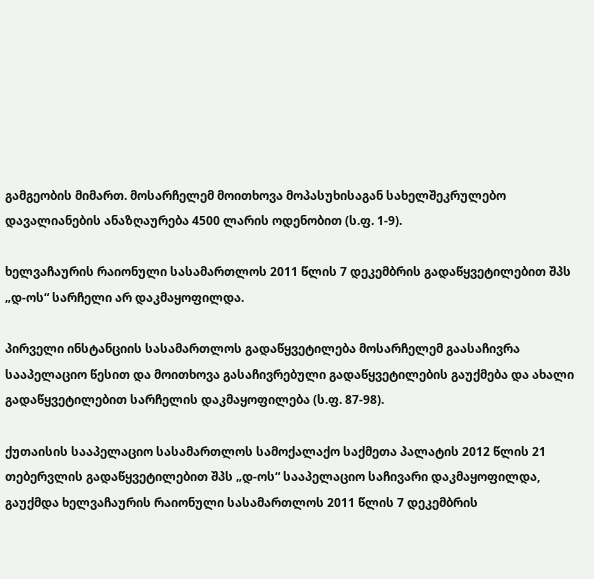გამგეობის მიმართ. მოსარჩელემ მოითხოვა მოპასუხისაგან სახელშეკრულებო დავალიანების ანაზღაურება 4500 ლარის ოდენობით (ს.ფ. 1-9).

ხელვაჩაურის რაიონული სასამართლოს 2011 წლის 7 დეკემბრის გადაწყვეტილებით შპს „დ-ოს“ სარჩელი არ დაკმაყოფილდა.

პირველი ინსტანციის სასამართლოს გადაწყვეტილება მოსარჩელემ გაასაჩივრა სააპელაციო წესით და მოითხოვა გასაჩივრებული გადაწყვეტილების გაუქმება და ახალი გადაწყვეტილებით სარჩელის დაკმაყოფილება (ს.ფ. 87-98).

ქუთაისის სააპელაციო სასამართლოს სამოქალაქო საქმეთა პალატის 2012 წლის 21 თებერვლის გადაწყვეტილებით შპს „დ-ოს“ სააპელაციო საჩივარი დაკმაყოფილდა, გაუქმდა ხელვაჩაურის რაიონული სასამართლოს 2011 წლის 7 დეკემბრის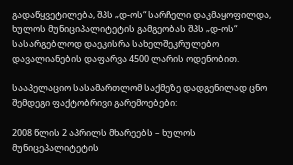გადაწყვეტილება, შპს „დ-ოს“ სარჩელი დაკმაყოფილდა, ხულოს მუნიციპალიტეტის გამგეობას შპს „დ-ოს“ სასარგებლოდ დაეკისრა სახელშეკრულებო დავალიანების დაფარვა 4500 ლარის ოდენობით.

სააპელაციო სასამართლომ საქმეზე დადგენილად ცნო შემდეგი ფაქტობრივი გარემოებები:

2008 წლის 2 აპრილს მხარეებს – ხულოს მუნიცეპალიტეტის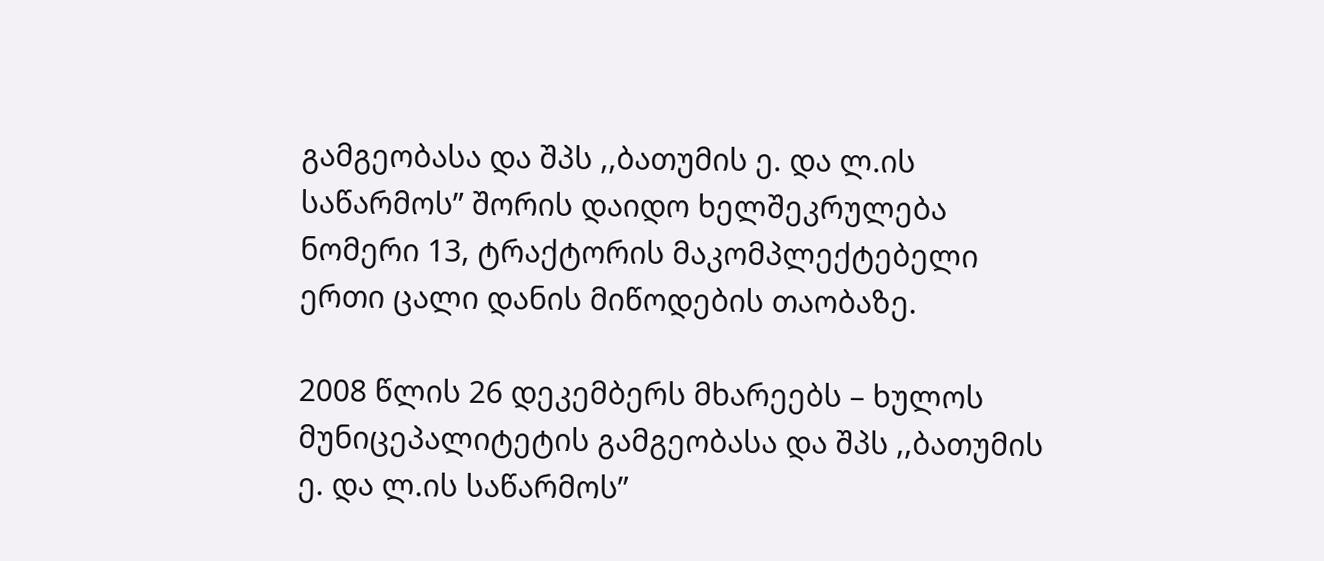გამგეობასა და შპს ,,ბათუმის ე. და ლ.ის საწარმოს” შორის დაიდო ხელშეკრულება ნომერი 13, ტრაქტორის მაკომპლექტებელი ერთი ცალი დანის მიწოდების თაობაზე.

2008 წლის 26 დეკემბერს მხარეებს – ხულოს მუნიცეპალიტეტის გამგეობასა და შპს ,,ბათუმის ე. და ლ.ის საწარმოს”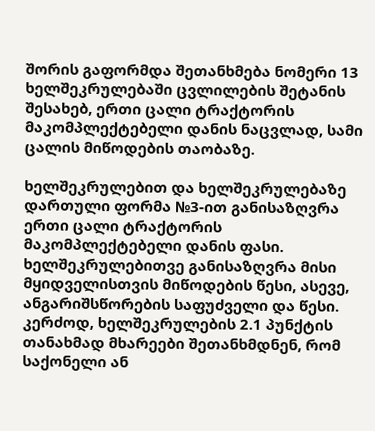შორის გაფორმდა შეთანხმება ნომერი 13 ხელშეკრულებაში ცვლილების შეტანის შესახებ, ერთი ცალი ტრაქტორის მაკომპლექტებელი დანის ნაცვლად, სამი ცალის მიწოდების თაობაზე.

ხელშეკრულებით და ხელშეკრულებაზე დართული ფორმა №3-ით განისაზღვრა ერთი ცალი ტრაქტორის მაკომპლექტებელი დანის ფასი. ხელშეკრულებითვე განისაზღვრა მისი მყიდველისთვის მიწოდების წესი, ასევე, ანგარიშსწორების საფუძველი და წესი. კერძოდ, ხელშეკრულების 2.1 პუნქტის თანახმად მხარეები შეთანხმდნენ, რომ საქონელი ან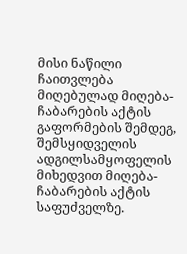მისი ნაწილი ჩაითვლება მიღებულად მიღება-ჩაბარების აქტის გაფორმების შემდეგ, შემსყიდველის ადგილსამყოფელის მიხედვით მიღება-ჩაბარების აქტის საფუძველზე.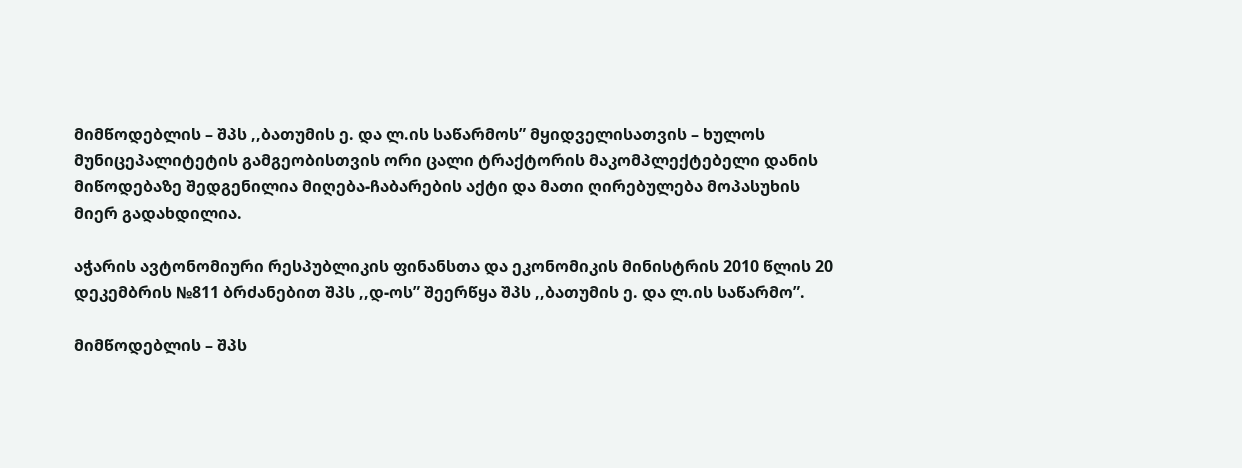მიმწოდებლის – შპს ,,ბათუმის ე. და ლ.ის საწარმოს” მყიდველისათვის – ხულოს მუნიცეპალიტეტის გამგეობისთვის ორი ცალი ტრაქტორის მაკომპლექტებელი დანის მიწოდებაზე შედგენილია მიღება-ჩაბარების აქტი და მათი ღირებულება მოპასუხის მიერ გადახდილია.

აჭარის ავტონომიური რესპუბლიკის ფინანსთა და ეკონომიკის მინისტრის 2010 წლის 20 დეკემბრის №811 ბრძანებით შპს ,,დ-ოს” შეერწყა შპს ,,ბათუმის ე. და ლ.ის საწარმო”.

მიმწოდებლის – შპს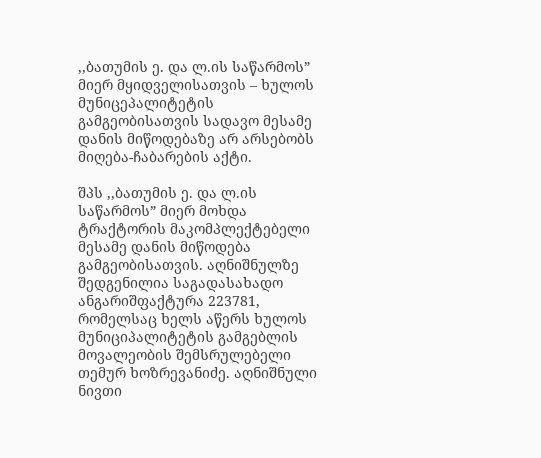,,ბათუმის ე. და ლ.ის საწარმოს” მიერ მყიდველისათვის – ხულოს მუნიცეპალიტეტის გამგეობისათვის სადავო მესამე დანის მიწოდებაზე არ არსებობს მიღება-ჩაბარების აქტი.

შპს ,,ბათუმის ე. და ლ.ის საწარმოს” მიერ მოხდა ტრაქტორის მაკომპლექტებელი მესამე დანის მიწოდება გამგეობისათვის. აღნიშნულზე შედგენილია საგადასახადო ანგარიშფაქტურა 223781, რომელსაც ხელს აწერს ხულოს მუნიციპალიტეტის გამგებლის მოვალეობის შემსრულებელი თემურ ხოზრევანიძე. აღნიშნული ნივთი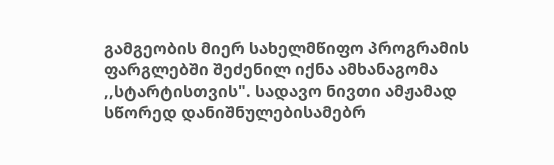გამგეობის მიერ სახელმწიფო პროგრამის ფარგლებში შეძენილ იქნა ამხანაგომა ,,სტარტისთვის". სადავო ნივთი ამჟამად სწორედ დანიშნულებისამებრ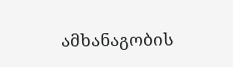ამხანაგობის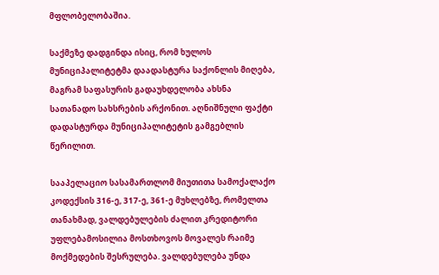მფლობელობაშია.

საქმეზე დადგინდა ისიც, რომ ხულოს მუნიციპალიტეტმა დაადასტურა საქონლის მიღება, მაგრამ საფასურის გადაუხდელობა ახსნა სათანადო სახსრების არქონით. აღნიშნული ფაქტი დადასტურდა მუნიციპალიტეტის გამგებლის წერილით.

სააპელაციო სასამართლომ მიუთითა სამოქალაქო კოდექსის 316-ე, 317-ე, 361-ე მუხლებზე, რომელთა თანახმად, ვალდებულების ძალით კრედიტორი უფლებამოსილია მოსთხოვოს მოვალეს რაიმე მოქმედების შესრულება. ვალდებულება უნდა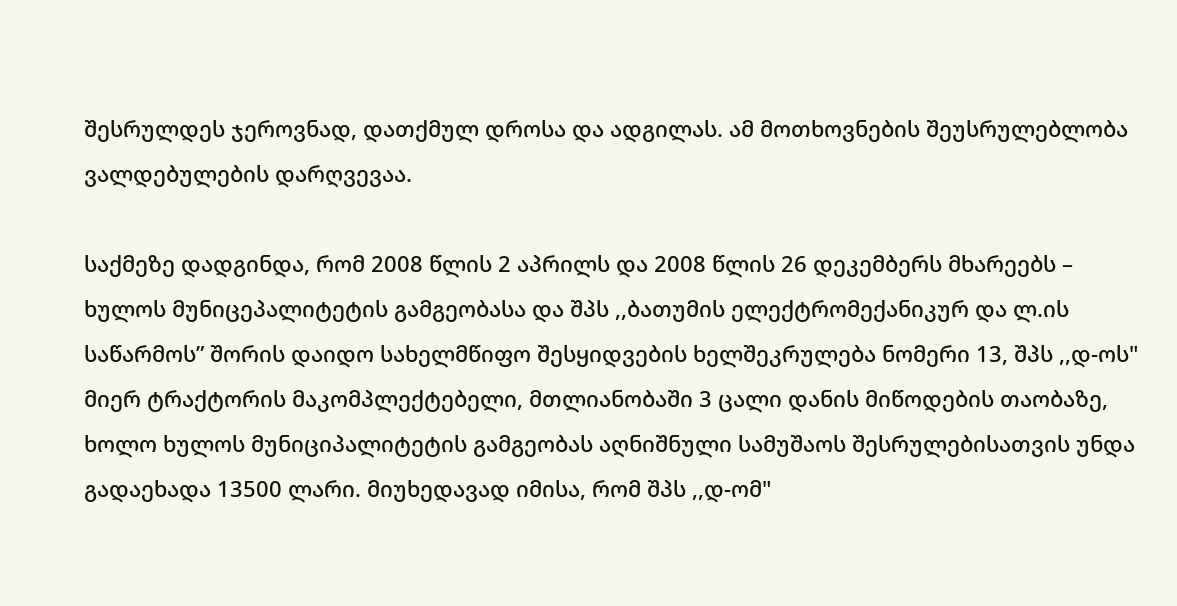შესრულდეს ჯეროვნად, დათქმულ დროსა და ადგილას. ამ მოთხოვნების შეუსრულებლობა ვალდებულების დარღვევაა.

საქმეზე დადგინდა, რომ 2008 წლის 2 აპრილს და 2008 წლის 26 დეკემბერს მხარეებს – ხულოს მუნიცეპალიტეტის გამგეობასა და შპს ,,ბათუმის ელექტრომექანიკურ და ლ.ის საწარმოს” შორის დაიდო სახელმწიფო შესყიდვების ხელშეკრულება ნომერი 13, შპს ,,დ-ოს" მიერ ტრაქტორის მაკომპლექტებელი, მთლიანობაში 3 ცალი დანის მიწოდების თაობაზე, ხოლო ხულოს მუნიციპალიტეტის გამგეობას აღნიშნული სამუშაოს შესრულებისათვის უნდა გადაეხადა 13500 ლარი. მიუხედავად იმისა, რომ შპს ,,დ-ომ"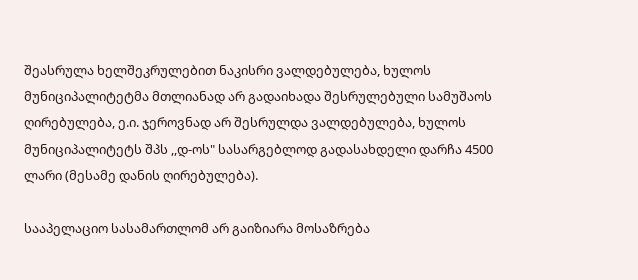შეასრულა ხელშეკრულებით ნაკისრი ვალდებულება, ხულოს მუნიციპალიტეტმა მთლიანად არ გადაიხადა შესრულებული სამუშაოს ღირებულება, ე.ი. ჯეროვნად არ შესრულდა ვალდებულება, ხულოს მუნიციპალიტეტს შპს ,,დ-ოს" სასარგებლოდ გადასახდელი დარჩა 4500 ლარი (მესამე დანის ღირებულება).

სააპელაციო სასამართლომ არ გაიზიარა მოსაზრება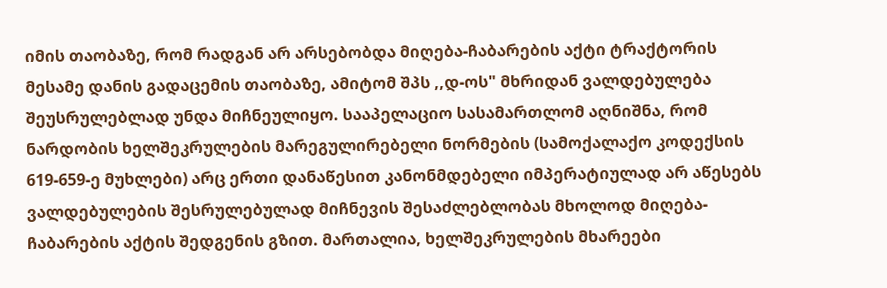იმის თაობაზე, რომ რადგან არ არსებობდა მიღება-ჩაბარების აქტი ტრაქტორის მესამე დანის გადაცემის თაობაზე, ამიტომ შპს ,,დ-ოს" მხრიდან ვალდებულება შეუსრულებლად უნდა მიჩნეულიყო. სააპელაციო სასამართლომ აღნიშნა, რომ ნარდობის ხელშეკრულების მარეგულირებელი ნორმების (სამოქალაქო კოდექსის 619-659-ე მუხლები) არც ერთი დანაწესით კანონმდებელი იმპერატიულად არ აწესებს ვალდებულების შესრულებულად მიჩნევის შესაძლებლობას მხოლოდ მიღება-ჩაბარების აქტის შედგენის გზით. მართალია, ხელშეკრულების მხარეები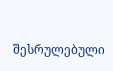შესრულებული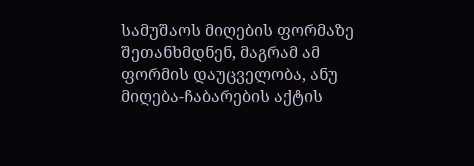სამუშაოს მიღების ფორმაზე შეთანხმდნენ, მაგრამ ამ ფორმის დაუცველობა, ანუ მიღება-ჩაბარების აქტის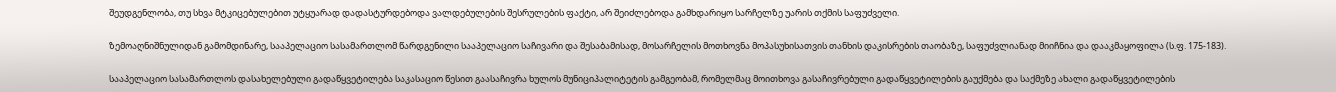შეუდგენლობა, თუ სხვა მტკიცებულებით უტყუარად დადასტურდებოდა ვალდებულების შესრულების ფაქტი, არ შეიძლებოდა გამხდარიყო სარჩელზე უარის თქმის საფუძველი.

ზემოაღნიშნულიდან გამომდინარე, სააპელაციო სასამართლომ წარდგენილი სააპელაციო საჩივარი და შესაბამისად, მოსარჩელის მოთხოვნა მოპასუხისათვის თანხის დაკისრების თაობაზე, საფუძვლიანად მიიჩნია და დააკმაყოფილა (ს.ფ. 175-183).

სააპელაციო სასამართლოს დასახელებული გადაწყვეტილება საკასაციო წესით გაასაჩივრა ხულოს მუნიციპალიტეტის გამგეობამ, რომელმაც მოითხოვა გასაჩივრებული გადაწყვეტილების გაუქმება და საქმეზე ახალი გადაწყვეტილების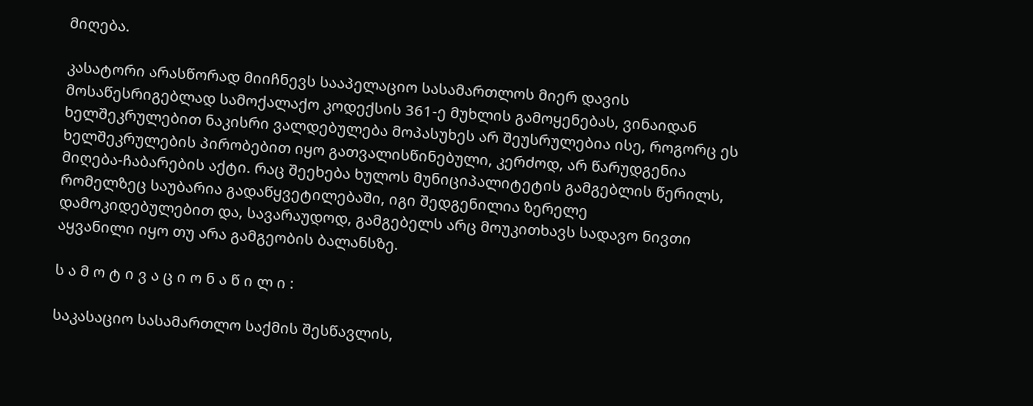მიღება.

კასატორი არასწორად მიიჩნევს სააპელაციო სასამართლოს მიერ დავის მოსაწესრიგებლად სამოქალაქო კოდექსის 361-ე მუხლის გამოყენებას, ვინაიდან ხელშეკრულებით ნაკისრი ვალდებულება მოპასუხეს არ შეუსრულებია ისე, როგორც ეს ხელშეკრულების პირობებით იყო გათვალისწინებული, კერძოდ, არ წარუდგენია მიღება-ჩაბარების აქტი. რაც შეეხება ხულოს მუნიციპალიტეტის გამგებლის წერილს, რომელზეც საუბარია გადაწყვეტილებაში, იგი შედგენილია ზერელე დამოკიდებულებით და, სავარაუდოდ, გამგებელს არც მოუკითხავს სადავო ნივთი აყვანილი იყო თუ არა გამგეობის ბალანსზე.

ს ა მ ო ტ ი ვ ა ც ი ო ნ ა წ ი ლ ი :

საკასაციო სასამართლო საქმის შესწავლის,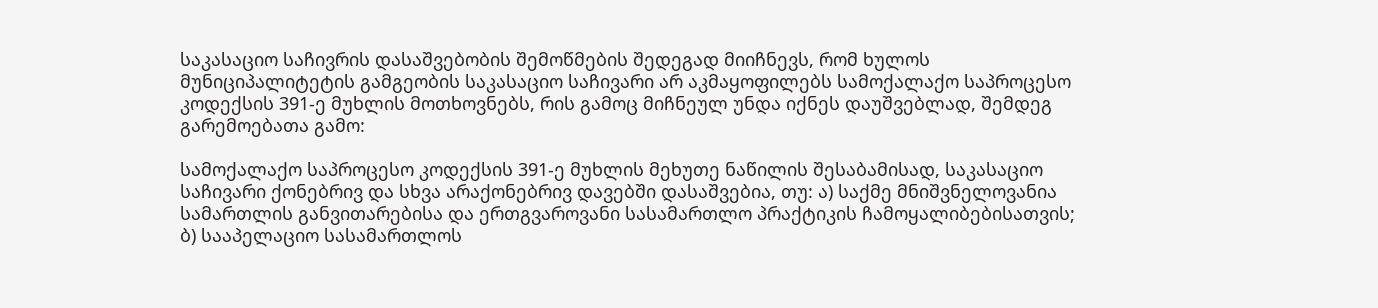საკასაციო საჩივრის დასაშვებობის შემოწმების შედეგად მიიჩნევს, რომ ხულოს მუნიციპალიტეტის გამგეობის საკასაციო საჩივარი არ აკმაყოფილებს სამოქალაქო საპროცესო კოდექსის 391-ე მუხლის მოთხოვნებს, რის გამოც მიჩნეულ უნდა იქნეს დაუშვებლად, შემდეგ გარემოებათა გამო:

სამოქალაქო საპროცესო კოდექსის 391-ე მუხლის მეხუთე ნაწილის შესაბამისად, საკასაციო საჩივარი ქონებრივ და სხვა არაქონებრივ დავებში დასაშვებია, თუ: ა) საქმე მნიშვნელოვანია სამართლის განვითარებისა და ერთგვაროვანი სასამართლო პრაქტიკის ჩამოყალიბებისათვის; ბ) სააპელაციო სასამართლოს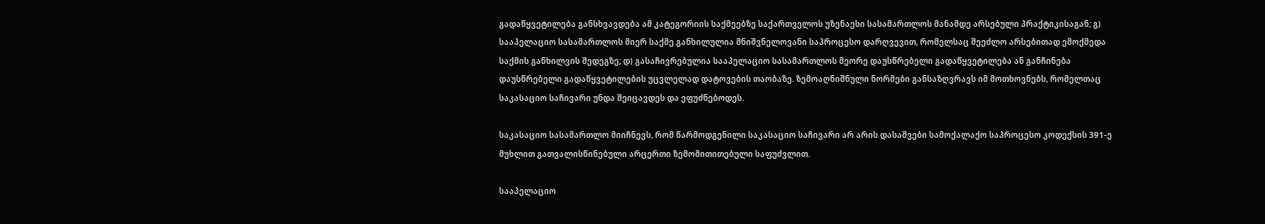გადაწყვეტილება განსხვავდება ამ კატეგორიის საქმეებზე საქართველოს უზენაესი სასამართლოს მანამდე არსებული პრაქტიკისაგან; გ) სააპელაციო სასამართლოს მიერ საქმე განხილულია მნიშვნელოვანი საპროცესო დარღვევით, რომელსაც შეეძლო არსებითად ემოქმედა საქმის განხილვის შედეგზე; დ) გასაჩივრებულია სააპელაციო სასამართლოს მეორე დაუსწრებელი გადაწყვეტილება ან განჩინება დაუსწრებელი გადაწყვეტილების უცვლელად დატოვების თაობაზე. ზემოაღნიშნული ნორმები განსაზღვრავს იმ მოთხოვნებს, რომელთაც საკასაციო საჩივარი უნდა შეიცავდეს და ეფუძნებოდეს.

საკასაციო სასამართლო მიიჩნევს, რომ წარმოდგენილი საკასაციო საჩივარი არ არის დასაშვები სამოქალაქო საპროცესო კოდექსის 391-ე მუხლით გათვალისწინებული არცერთი ზემომითითებული საფუძვლით.

სააპელაციო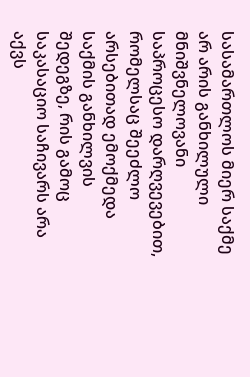სასამართლოს მიერ საქმე არ არის განხილული მნიშვნელოვანი საპროცესო დარღვევებით, რომელსაც შეეძლო არსებითად ემოქმედა საქმის განხილვის შედეგზე, რის გამოც საკასაციო საჩივარს არა აქვს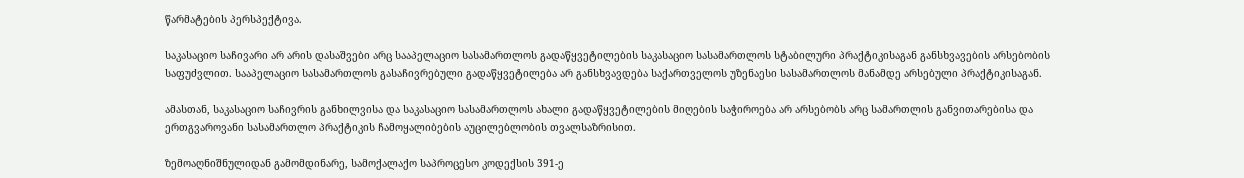წარმატების პერსპექტივა.

საკასაციო საჩივარი არ არის დასაშვები არც სააპელაციო სასამართლოს გადაწყვეტილების საკასაციო სასამართლოს სტაბილური პრაქტიკისაგან განსხვავების არსებობის საფუძვლით. სააპელაციო სასამართლოს გასაჩივრებული გადაწყვეტილება არ განსხვავდება საქართველოს უზენაესი სასამართლოს მანამდე არსებული პრაქტიკისაგან.

ამასთან, საკასაციო საჩივრის განხილვისა და საკასაციო სასამართლოს ახალი გადაწყვეტილების მიღების საჭიროება არ არსებობს არც სამართლის განვითარებისა და ერთგვაროვანი სასამართლო პრაქტიკის ჩამოყალიბების აუცილებლობის თვალსაზრისით.

ზემოაღნიშნულიდან გამომდინარე, სამოქალაქო საპროცესო კოდექსის 391-ე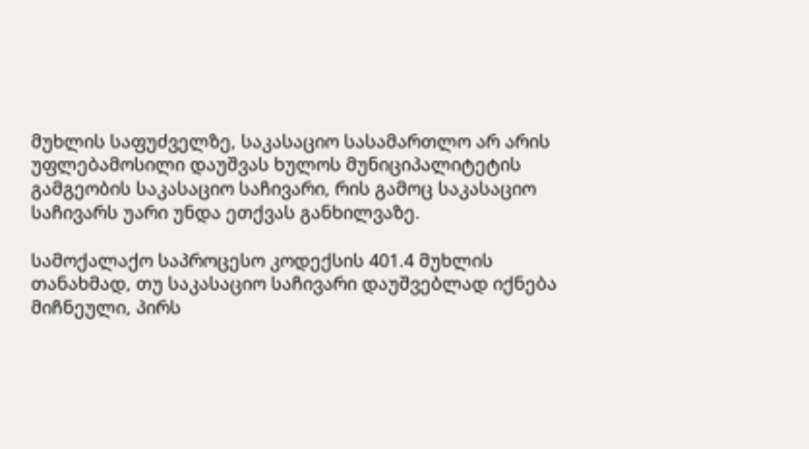მუხლის საფუძველზე, საკასაციო სასამართლო არ არის უფლებამოსილი დაუშვას ხულოს მუნიციპალიტეტის გამგეობის საკასაციო საჩივარი, რის გამოც საკასაციო საჩივარს უარი უნდა ეთქვას განხილვაზე.

სამოქალაქო საპროცესო კოდექსის 401.4 მუხლის თანახმად, თუ საკასაციო საჩივარი დაუშვებლად იქნება მიჩნეული, პირს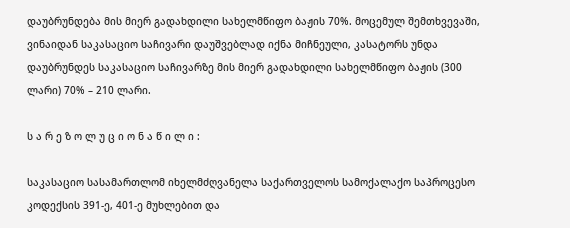დაუბრუნდება მის მიერ გადახდილი სახელმწიფო ბაჟის 70%. მოცემულ შემთხვევაში, ვინაიდან საკასაციო საჩივარი დაუშვებლად იქნა მიჩნეული, კასატორს უნდა დაუბრუნდეს საკასაციო საჩივარზე მის მიერ გადახდილი სახელმწიფო ბაჟის (300 ლარი) 70% – 210 ლარი.

ს ა რ ე ზ ო ლ უ ც ი ო ნ ა წ ი ლ ი :

საკასაციო სასამართლომ იხელმძღვანელა საქართველოს სამოქალაქო საპროცესო კოდექსის 391-ე, 401-ე მუხლებით და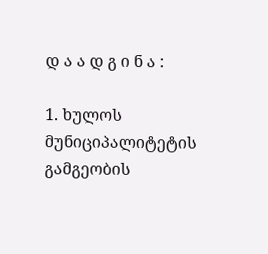დ ა ა დ გ ი ნ ა :

1. ხულოს მუნიციპალიტეტის გამგეობის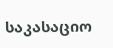საკასაციო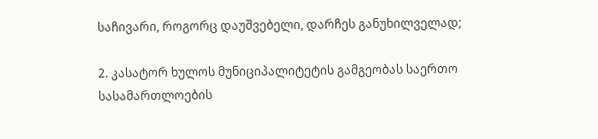საჩივარი, როგორც დაუშვებელი, დარჩეს განუხილველად;

2. კასატორ ხულოს მუნიციპალიტეტის გამგეობას საერთო სასამართლოების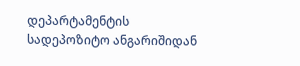დეპარტამენტის სადეპოზიტო ანგარიშიდან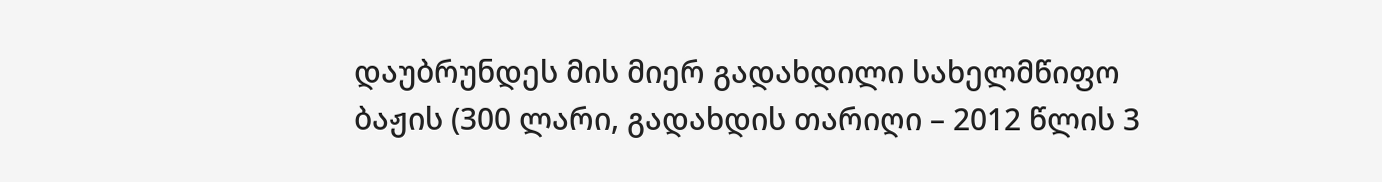დაუბრუნდეს მის მიერ გადახდილი სახელმწიფო ბაჟის (300 ლარი, გადახდის თარიღი – 2012 წლის 3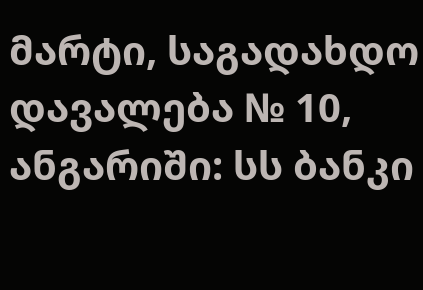მარტი, საგადახდო დავალება № 10, ანგარიში: სს ბანკი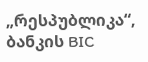„რესპუბლიკა“, ბანკის BIC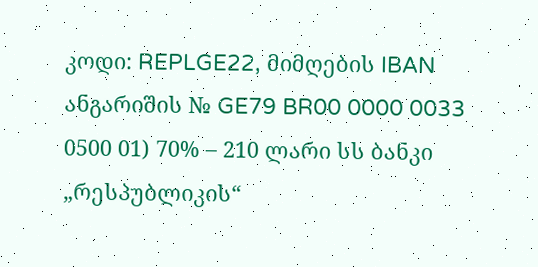კოდი: REPLGE22, მიმღების IBAN ანგარიშის № GE79 BR00 0000 0033 0500 01) 70% – 210 ლარი სს ბანკი „რესპუბლიკის“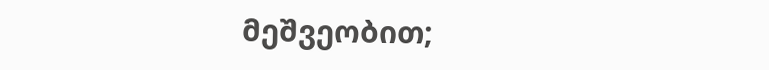მეშვეობით;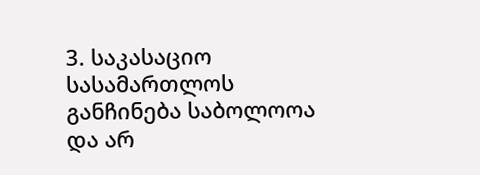3. საკასაციო სასამართლოს განჩინება საბოლოოა და არ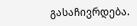გასაჩივრდება.